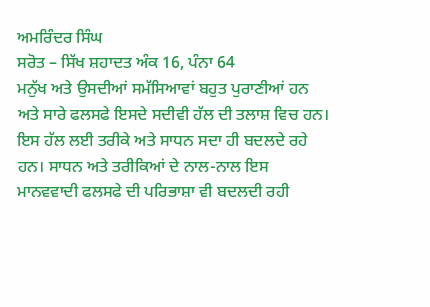ਅਮਰਿੰਦਰ ਸਿੰਘ
ਸਰੋਤ – ਸਿੱਖ ਸ਼ਹਾਦਤ ਅੰਕ 16, ਪੰਨਾ 64
ਮਨੁੱਖ ਅਤੇ ਉਸਦੀਆਂ ਸਮੱਸਿਆਵਾਂ ਬਹੁਤ ਪੁਰਾਣੀਆਂ ਹਨ ਅਤੇ ਸਾਰੇ ਫਲਸਫੇ ਇਸਦੇ ਸਦੀਵੀ ਹੱਲ ਦੀ ਤਲਾਸ਼ ਵਿਚ ਹਨ। ਇਸ ਹੱਲ ਲਈ ਤਰੀਕੇ ਅਤੇ ਸਾਧਨ ਸਦਾ ਹੀ ਬਦਲਦੇ ਰਹੇ ਹਨ। ਸਾਧਨ ਅਤੇ ਤਰੀਕਿਆਂ ਦੇ ਨਾਲ-ਨਾਲ ਇਸ ਮਾਨਵਵਾਦੀ ਫਲਸਫੇ ਦੀ ਪਰਿਭਾਸ਼ਾ ਵੀ ਬਦਲਦੀ ਰਹੀ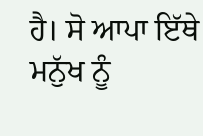ਹੈ। ਸੋ ਆਪਾ ਇੱਥੇ ਮਨੁੱਖ ਨੂੰ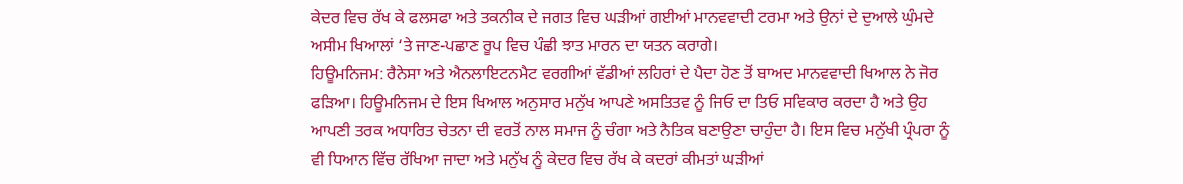ਕੇਦਰ ਵਿਚ ਰੱਖ ਕੇ ਫਲਸਫਾ ਅਤੇ ਤਕਨੀਕ ਦੇ ਜਗਤ ਵਿਚ ਘੜੀਆਂ ਗਈਆਂ ਮਾਨਵਵਾਦੀ ਟਰਮਾ ਅਤੇ ਉਨਾਂ ਦੇ ਦੁਆਲੇ ਘੁੰਮਦੇ ਅਸੀਮ ਖਿਆਲਾਂ ‘ਤੇ ਜਾਣ-ਪਛਾਣ ਰੂਪ ਵਿਚ ਪੰਛੀ ਝਾਤ ਮਾਰਨ ਦਾ ਯਤਨ ਕਰਾਗੇ।
ਹਿਊਮਨਿਜਮ: ਰੈਨੇਸਾ ਅਤੇ ਐਨਲਾਇਟਨਮੈਟ ਵਰਗੀਆਂ ਵੱਡੀਆਂ ਲਹਿਰਾਂ ਦੇ ਪੈਦਾ ਹੋਣ ਤੋਂ ਬਾਅਦ ਮਾਨਵਵਾਦੀ ਖਿਆਲ ਨੇ ਜੋਰ ਫੜਿਆ। ਹਿਊਮਨਿਜਮ ਦੇ ਇਸ ਖਿਆਲ ਅਨੁਸਾਰ ਮਨੁੱਖ ਆਪਣੇ ਅਸਤਿਤਵ ਨੂੰ ਜਿਓ ਦਾ ਤਿਓ ਸਵਿਕਾਰ ਕਰਦਾ ਹੈ ਅਤੇ ਉਹ ਆਪਣੀ ਤਰਕ ਅਧਾਰਿਤ ਚੇਤਨਾ ਦੀ ਵਰਤੋਂ ਨਾਲ ਸਮਾਜ ਨੂੰ ਚੰਗਾ ਅਤੇ ਨੈਤਿਕ ਬਣਾਉਣਾ ਚਾਹੁੰਦਾ ਹੈ। ਇਸ ਵਿਚ ਮਨੁੱਖੀ ਪ੍ਰੰਪਰਾ ਨੂੰ ਵੀ ਧਿਆਨ ਵਿੱਚ ਰੱਖਿਆ ਜਾਦਾ ਅਤੇ ਮਨੁੱਖ ਨੂੰ ਕੇਦਰ ਵਿਚ ਰੱਖ ਕੇ ਕਦਰਾਂ ਕੀਮਤਾਂ ਘੜੀਆਂ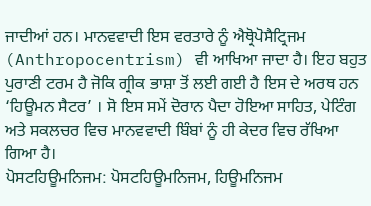ਜਾਦੀਆਂ ਹਨ। ਮਾਨਵਵਾਦੀ ਇਸ ਵਰਤਾਰੇ ਨੂੰ ਐਥ੍ਰੋਪੋਸੈਟ੍ਰਿਜਮ (Anthropocentrism) ਵੀ ਆਖਿਆ ਜਾਦਾ ਹੈ। ਇਹ ਬਹੁਤ ਪੁਰਾਣੀ ਟਰਮ ਹੈ ਜੋਕਿ ਗ੍ਰੀਕ ਭਾਸ਼ਾ ਤੋਂ ਲਈ ਗਈ ਹੈ ਇਸ ਦੇ ਅਰਥ ਹਨ ‘ਹਿਊਮਨ ਸੈਟਰ’ । ਸੋ ਇਸ ਸਮੇਂ ਦੋਰਾਨ ਪੈਦਾ ਹੋਇਆ ਸਾਹਿਤ, ਪੇਟਿੰਗ ਅਤੇ ਸਕਲਚਰ ਵਿਚ ਮਾਨਵਵਾਦੀ ਬਿੰਬਾਂ ਨੂੰ ਹੀ ਕੇਦਰ ਵਿਚ ਰੱਖਿਆ ਗਿਆ ਹੈ।
ਪੋਸਟਹਿਊਮਨਿਜਮ: ਪੋਸਟਹਿਊਮਨਿਜਮ, ਹਿਊਮਨਿਜਮ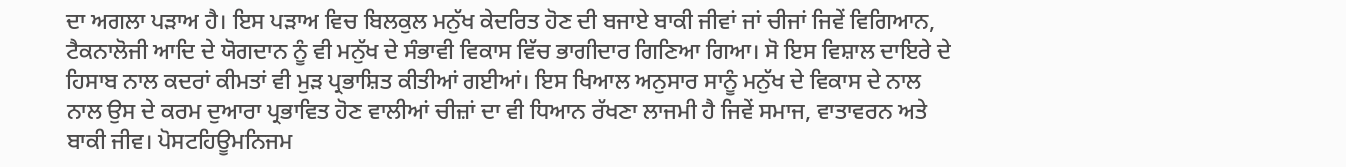ਦਾ ਅਗਲਾ ਪੜਾਅ ਹੈ। ਇਸ ਪੜਾਅ ਵਿਚ ਬਿਲਕੁਲ ਮਨੁੱਖ ਕੇਦਰਿਤ ਹੋਣ ਦੀ ਬਜਾਏ ਬਾਕੀ ਜੀਵਾਂ ਜਾਂ ਚੀਜਾਂ ਜਿਵੇਂ ਵਿਗਿਆਨ, ਟੈਕਨਾਲੋਜੀ ਆਦਿ ਦੇ ਯੋਗਦਾਨ ਨੂੰ ਵੀ ਮਨੁੱਖ ਦੇ ਸੰਭਾਵੀ ਵਿਕਾਸ ਵਿੱਚ ਭਾਗੀਦਾਰ ਗਿਣਿਆ ਗਿਆ। ਸੋ ਇਸ ਵਿਸ਼ਾਲ ਦਾਇਰੇ ਦੇ ਹਿਸਾਬ ਨਾਲ ਕਦਰਾਂ ਕੀਮਤਾਂ ਵੀ ਮੁੜ ਪ੍ਰਭਾਸ਼ਿਤ ਕੀਤੀਆਂ ਗਈਆਂ। ਇਸ ਖਿਆਲ ਅਨੁਸਾਰ ਸਾਨੂੰ ਮਨੁੱਖ ਦੇ ਵਿਕਾਸ ਦੇ ਨਾਲ ਨਾਲ ਉਸ ਦੇ ਕਰਮ ਦੁਆਰਾ ਪ੍ਰਭਾਵਿਤ ਹੋਣ ਵਾਲੀਆਂ ਚੀਜ਼ਾਂ ਦਾ ਵੀ ਧਿਆਨ ਰੱਖਣਾ ਲਾਜਮੀ ਹੈ ਜਿਵੇਂ ਸਮਾਜ, ਵਾਤਾਵਰਨ ਅਤੇ ਬਾਕੀ ਜੀਵ। ਪੋਸਟਹਿਊਮਨਿਜਮ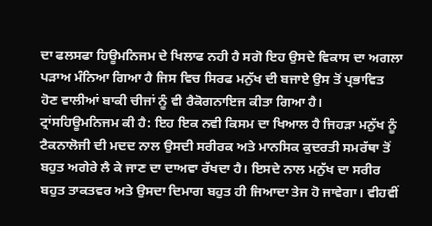ਦਾ ਫਲਸਫਾ ਹਿਊਮਨਿਜਮ ਦੇ ਖਿਲਾਫ ਨਹੀ ਹੈ ਸਗੋ ਇਹ ਉਸਦੇ ਵਿਕਾਸ ਦਾ ਅਗਲਾ ਪੜਾਅ ਮੰਨਿਆ ਗਿਆ ਹੈ ਜਿਸ ਵਿਚ ਸਿਰਫ ਮਨੁੱਖ ਦੀ ਬਜਾਏ ਉਸ ਤੋਂ ਪ੍ਰਭਾਵਿਤ ਹੋਣ ਵਾਲੀਆਂ ਬਾਕੀ ਚੀਜਾਂ ਨੂੰ ਵੀ ਰੈਕੋਗਨਾਇਜ ਕੀਤਾ ਗਿਆ ਹੈ।
ਟ੍ਰਾਂਸਹਿਊਮਨਿਜਮ ਕੀ ਹੈ: ਇਹ ਇਕ ਨਵੀ ਕਿਸਮ ਦਾ ਖਿਆਲ ਹੈ ਜਿਹੜਾ ਮਨੁੱਖ ਨੂੰ ਟੈਕਨਾਲੋਜੀ ਦੀ ਮਦਦ ਨਾਲ ਉਸਦੀ ਸਰੀਰਕ ਅਤੇ ਮਾਨਸਿਕ ਕੁਦਰਤੀ ਸਮਰੱਥਾ ਤੋਂ ਬਹੁਤ ਅਗੇਰੇ ਲੈ ਕੇ ਜਾਣ ਦਾ ਦਾਅਵਾ ਰੱਖਦਾ ਹੈ। ਇਸਦੇ ਨਾਲ ਮਨੁੱਖ ਦਾ ਸਰੀਰ ਬਹੁਤ ਤਾਕਤਵਰ ਅਤੇ ਉਸਦਾ ਦਿਮਾਗ ਬਹੁਤ ਹੀ ਜਿਆਦਾ ਤੇਜ ਹੋ ਜਾਵੇਗਾ। ਵੀਹਵੀਂ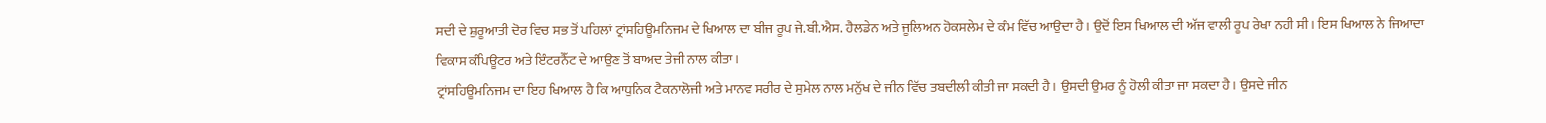ਸਦੀ ਦੇ ਸ਼ੁਰੂਆਤੀ ਦੋਰ ਵਿਚ ਸਭ ਤੋਂ ਪਹਿਲਾਂ ਟ੍ਰਾਂਸਹਿਊਮਨਿਜਮ ਦੇ ਖਿਆਲ ਦਾ ਬੀਜ ਰੂਪ ਜੇ.ਬੀ.ਐਸ. ਹੈਲਡੇਨ ਅਤੇ ਜੂਲਿਅਨ ਹੋਕਸਲੇਮ ਦੇ ਕੰਮ ਵਿੱਚ ਆਉਦਾ ਹੈ। ਉਦੋਂ ਇਸ ਖਿਆਲ ਦੀ ਅੱਜ ਵਾਲੀ ਰੂਪ ਰੇਖਾ ਨਹੀ ਸੀ । ਇਸ ਖਿਆਲ ਨੇ ਜਿਆਦਾ ਵਿਕਾਸ ਕੰਪਿਊਟਰ ਅਤੇ ਇੰਟਰਨੈੱਟ ਦੇ ਆਉਣ ਤੋਂ ਬਾਅਦ ਤੇਜੀ ਨਾਲ ਕੀਤਾ।
ਟ੍ਰਾਂਸਹਿਊਮਨਿਜਮ ਦਾ ਇਹ ਖਿਆਲ ਹੈ ਕਿ ਆਧੁਨਿਕ ਟੈਕਨਾਲੋਜੀ ਅਤੇ ਮਾਨਵ ਸਰੀਰ ਦੇ ਸੁਮੇਲ ਨਾਲ ਮਨੁੱਖ ਦੇ ਜੀਨ ਵਿੱਚ ਤਬਦੀਲੀ ਕੀਤੀ ਜਾ ਸਕਦੀ ਹੈ। ਉਸਦੀ ਉਮਰ ਨੂੰ ਹੋਲੀ ਕੀਤਾ ਜਾ ਸਕਦਾ ਹੈ। ਉਸਦੇ ਜੀਨ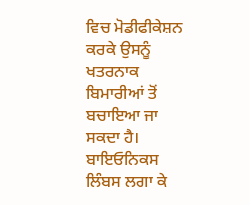ਵਿਚ ਮੋਡੀਫੀਕੇਸ਼ਨ ਕਰਕੇ ਉਸਨੂੰ ਖਤਰਨਾਕ ਬਿਮਾਰੀਆਂ ਤੋਂ ਬਚਾਇਆ ਜਾ ਸਕਦਾ ਹੈ। ਬਾਇਓਨਿਕਸ ਲਿੰਬਸ ਲਗਾ ਕੇ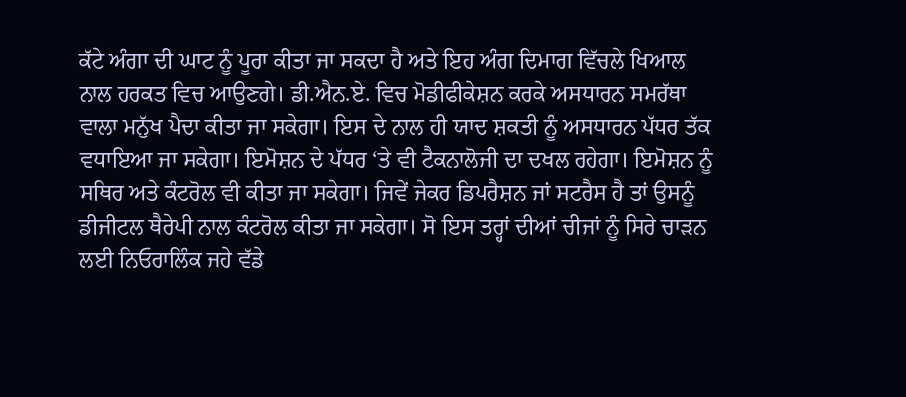ਕੱਟੇ ਅੰਗਾ ਦੀ ਘਾਟ ਨੂੰ ਪੂਰਾ ਕੀਤਾ ਜਾ ਸਕਦਾ ਹੈ ਅਤੇ ਇਹ ਅੰਗ ਦਿਮਾਗ ਵਿੱਚਲੇ ਖਿਆਲ ਨਾਲ ਹਰਕਤ ਵਿਚ ਆਉਣਗੇ। ਡੀ.ਐਨ.ਏ. ਵਿਚ ਮੋਡੀਫੀਕੇਸ਼ਨ ਕਰਕੇ ਅਸਧਾਰਨ ਸਮਰੱਥਾ ਵਾਲਾ ਮਨੁੱਖ ਪੈਦਾ ਕੀਤਾ ਜਾ ਸਕੇਗਾ। ਇਸ ਦੇ ਨਾਲ ਹੀ ਯਾਦ ਸ਼ਕਤੀ ਨੂੰ ਅਸਧਾਰਨ ਪੱਧਰ ਤੱਕ ਵਧਾਇਆ ਜਾ ਸਕੇਗਾ। ਇਮੋਸ਼ਨ ਦੇ ਪੱਧਰ ‘ਤੇ ਵੀ ਟੈਕਨਾਲੋਜੀ ਦਾ ਦਖਲ ਰਹੇਗਾ। ਇਮੋਸ਼ਨ ਨੂੰ ਸਥਿਰ ਅਤੇ ਕੰਟਰੋਲ ਵੀ ਕੀਤਾ ਜਾ ਸਕੇਗਾ। ਜਿਵੇਂ ਜੇਕਰ ਡਿਪਰੈਸ਼ਨ ਜਾਂ ਸਟਰੈਸ ਹੈ ਤਾਂ ਉਸਨੂੰ ਡੀਜੀਟਲ ਥੈਰੇਪੀ ਨਾਲ ਕੰਟਰੋਲ ਕੀਤਾ ਜਾ ਸਕੇਗਾ। ਸੋ ਇਸ ਤਰ੍ਹਾਂ ਦੀਆਂ ਚੀਜਾਂ ਨੂੰ ਸਿਰੇ ਚਾੜਨ ਲਈ ਨਿਓਰਾਲਿੰਕ ਜਹੇ ਵੱਡੇ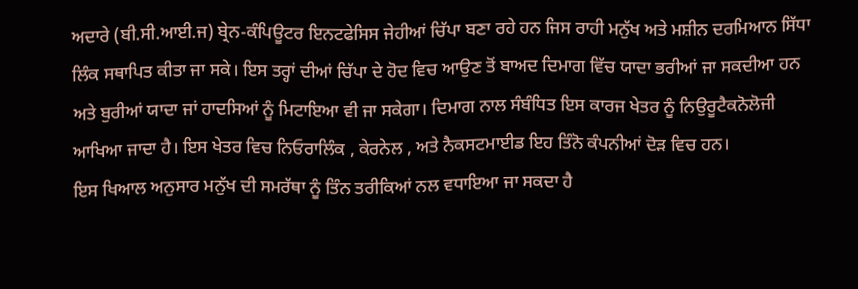ਅਦਾਰੇ (ਬੀ.ਸੀ.ਆਈ.ਜ) ਬ੍ਰੇਨ-ਕੰਪਿਊਟਰ ਇਨਟਫੇਸਿਸ ਜੇਹੀਆਂ ਚਿੱਪਾ ਬਣਾ ਰਹੇ ਹਨ ਜਿਸ ਰਾਹੀ ਮਨੁੱਖ ਅਤੇ ਮਸ਼ੀਨ ਦਰਮਿਆਨ ਸਿੱਧਾ ਲਿੰਕ ਸਥਾਪਿਤ ਕੀਤਾ ਜਾ ਸਕੇ। ਇਸ ਤਰ੍ਹਾਂ ਦੀਆਂ ਚਿੱਪਾ ਦੇ ਹੋਦ ਵਿਚ ਆਉਣ ਤੋਂ ਬਾਅਦ ਦਿਮਾਗ ਵਿੱਚ ਯਾਦਾ ਭਰੀਆਂ ਜਾ ਸਕਦੀਆ ਹਨ ਅਤੇ ਬੁਰੀਆਂ ਯਾਦਾ ਜਾਂ ਹਾਦਸਿਆਂ ਨੂੰ ਮਿਟਾਇਆ ਵੀ ਜਾ ਸਕੇਗਾ। ਦਿਮਾਗ ਨਾਲ ਸੰਬੰਧਿਤ ਇਸ ਕਾਰਜ ਖੇਤਰ ਨੂੰ ਨਿਉਰੂਟੈਕਨੋਲੋਜੀ ਆਖਿਆ ਜਾਦਾ ਹੈ। ਇਸ ਖੇਤਰ ਵਿਚ ਨਿਓਰਾਲਿੰਕ , ਕੇਰਨੇਲ , ਅਤੇ ਨੈਕਸਟਮਾਈਡ ਇਹ ਤਿੰਨੋ ਕੰਪਨੀਆਂ ਦੋੜ ਵਿਚ ਹਨ।
ਇਸ ਖਿਆਲ ਅਨੁਸਾਰ ਮਨੁੱਖ ਦੀ ਸਮਰੱਥਾ ਨੂੰ ਤਿੰਨ ਤਰੀਕਿਆਂ ਨਲ ਵਧਾਇਆ ਜਾ ਸਕਦਾ ਹੈ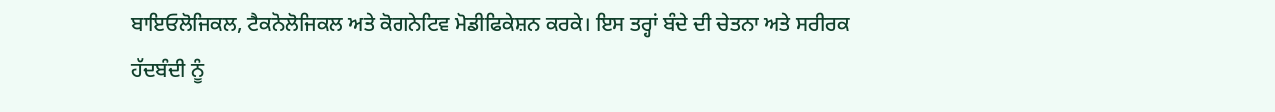ਬਾਇਓਲੋਜਿਕਲ, ਟੈਕਨੋਲੋਜਿਕਲ ਅਤੇ ਕੋਗਨੇਟਿਵ ਮੋਡੀਫਿਕੇਸ਼ਨ ਕਰਕੇ। ਇਸ ਤਰ੍ਹਾਂ ਬੰਦੇ ਦੀ ਚੇਤਨਾ ਅਤੇ ਸਰੀਰਕ ਹੱਦਬੰਦੀ ਨੂੰ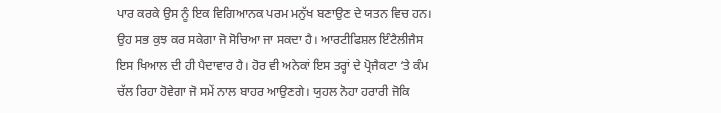ਪਾਰ ਕਰਕੇ ਉਸ ਨੂੰ ਇਕ ਵਿਗਿਆਨਕ ਪਰਮ ਮਨੁੱਖ ਬਣਾਉਣ ਦੇ ਯਤਨ ਵਿਚ ਹਨ। ਉਹ ਸਭ ਕੁਝ ਕਰ ਸਕੇਗਾ ਜੋ ਸੋਚਿਆ ਜਾ ਸਕਦਾ ਹੈ। ਆਰਟੀਫਿਸ਼ਲ ਇੰਟੈਲੀਜੈਸ ਇਸ ਖਿਆਲ ਦੀ ਹੀ ਪੈਦਾਵਾਰ ਹੈ। ਹੋਰ ਵੀ ਅਨੇਕਾਂ ਇਸ ਤਰ੍ਹਾਂ ਦੇ ਪ੍ਰੋਜੈਕਟਾ ‘ਤੇ ਕੰਮ ਚੱਲ ਰਿਹਾ ਹੋਵੇਗਾ ਜੋ ਸਮੇਂ ਨਾਲ ਬਾਹਰ ਆਉਣਗੇ। ਯੁਹਲ ਨੋਹਾ ਹਰਾਰੀ ਜੋਕਿ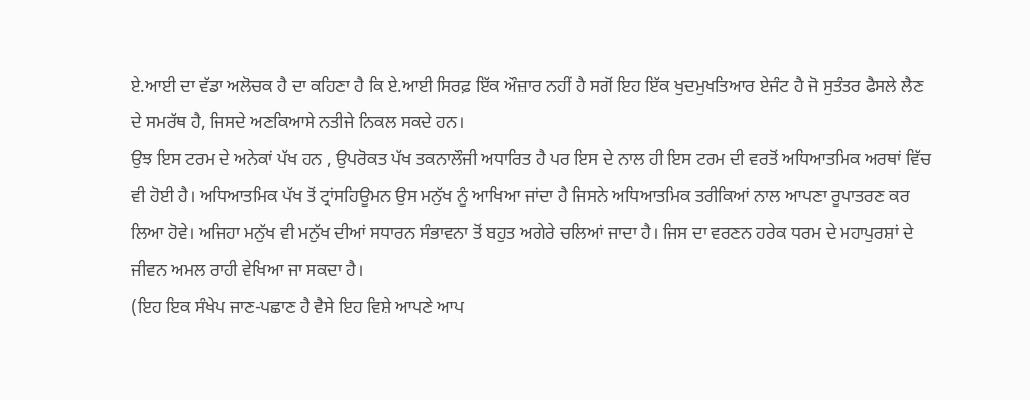ਏ.ਆਈ ਦਾ ਵੱਡਾ ਅਲੋਚਕ ਹੈ ਦਾ ਕਹਿਣਾ ਹੈ ਕਿ ਏ.ਆਈ ਸਿਰਫ਼ ਇੱਕ ਔਜ਼ਾਰ ਨਹੀਂ ਹੈ ਸਗੋਂ ਇਹ ਇੱਕ ਖੁਦਮੁਖਤਿਆਰ ਏਜੰਟ ਹੈ ਜੋ ਸੁਤੰਤਰ ਫੈਸਲੇ ਲੈਣ ਦੇ ਸਮਰੱਥ ਹੈ, ਜਿਸਦੇ ਅਣਕਿਆਸੇ ਨਤੀਜੇ ਨਿਕਲ ਸਕਦੇ ਹਨ।
ਉਝ ਇਸ ਟਰਮ ਦੇ ਅਨੇਕਾਂ ਪੱਖ ਹਨ , ਉਪਰੋਕਤ ਪੱਖ ਤਕਨਾਲੌਜੀ ਅਧਾਰਿਤ ਹੈ ਪਰ ਇਸ ਦੇ ਨਾਲ ਹੀ ਇਸ ਟਰਮ ਦੀ ਵਰਤੋਂ ਅਧਿਆਤਮਿਕ ਅਰਥਾਂ ਵਿੱਚ ਵੀ ਹੋਈ ਹੈ। ਅਧਿਆਤਮਿਕ ਪੱਖ ਤੋਂ ਟ੍ਰਾਂਸਹਿਊਮਨ ਉਸ ਮਨੁੱਖ ਨੂੰ ਆਖਿਆ ਜਾਂਦਾ ਹੈ ਜਿਸਨੇ ਅਧਿਆਤਮਿਕ ਤਰੀਕਿਆਂ ਨਾਲ ਆਪਣਾ ਰੂਪਾਤਰਣ ਕਰ ਲਿਆ ਹੋਵੇ। ਅਜਿਹਾ ਮਨੁੱਖ ਵੀ ਮਨੁੱਖ ਦੀਆਂ ਸਧਾਰਨ ਸੰਭਾਵਨਾ ਤੋਂ ਬਹੁਤ ਅਗੇਰੇ ਚਲਿਆਂ ਜਾਦਾ ਹੈ। ਜਿਸ ਦਾ ਵਰਣਨ ਹਰੇਕ ਧਰਮ ਦੇ ਮਹਾਪੁਰਸ਼ਾਂ ਦੇ ਜੀਵਨ ਅਮਲ ਰਾਹੀ ਵੇਖਿਆ ਜਾ ਸਕਦਾ ਹੈ।
(ਇਹ ਇਕ ਸੰਖੇਪ ਜਾਣ-ਪਛਾਣ ਹੈ ਵੈਸੇ ਇਹ ਵਿਸ਼ੇ ਆਪਣੇ ਆਪ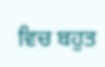ਵਿਚ ਬਹੁਤ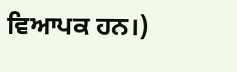ਵਿਆਪਕ ਹਨ।)